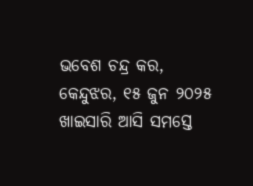ଭବେଶ ଚନ୍ଦ୍ର କର, କେନ୍ଦୁଝର, ୧୫ ଜୁନ ୨୦୨୫
ଖାଇସାରି ଆସି ସମସ୍ତେ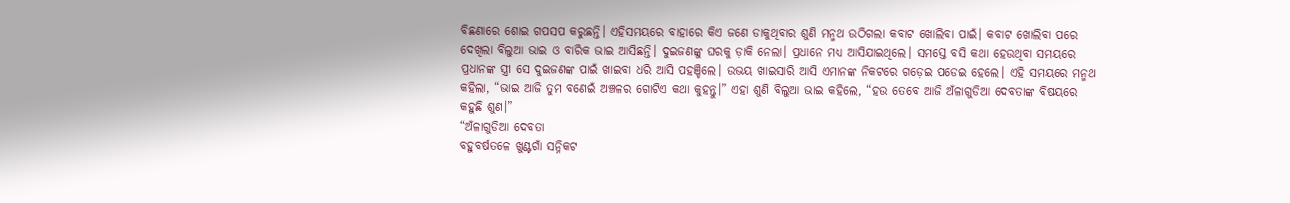ବିଛଣାରେ ଶୋଇ ଗପସପ କରୁଛନ୍ତି। ଏହିସମୟରେ ବାହାରେ କିଏ ଜଣେ ଡାକୁଥିବାର ଶୁଣି ମନ୍ମଥ ଉଠିଗଲା କବାଟ ଖୋଲିବା ପାଇଁ। କବାଟ ଖୋଲିବା ପରେ ଦେଖିଲା ବିଲୁଆ ଭାଇ ଓ ବାରିକ ଭାଇ ଆସିଛନ୍ତି। ଦୁଇଜଣଙ୍କୁ ଘରକୁ ଡ଼ାକି ନେଲା। ପ୍ରଧାନେ ମଧ୍ୟ ଆସିଯାଇଥିଲେ। ସମସ୍ତେ ବସି କଥା ହେଉଥିବା ସମୟରେ ପ୍ରଧାନଙ୍କ ସ୍ତ୍ରୀ ସେ ଦୁଇଜଣଙ୍କ ପାଇଁ ଖାଇବା ଧରି ଆସି ପହଞ୍ଚିଲେ। ଉଭୟ ଖାଇସାରି ଆସି ଏମାନଙ୍କ ନିକଟରେ ଗଡ଼େଇ ପଡେଇ ହେଲେ। ଏହି ସମୟରେ ମନ୍ମଥ କହିଲା, “ଭାଇ ଆଜି ତୁମ ବଣେଇଁ ଅଞ୍ଚଳର ଗୋଟିଏ କଥା କୁହନ୍ତୁ।” ଏହା ଶୁଣି ବିଲୁଆ ଭାଇ କହିଲେ, “ହଉ ତେବେ ଆଜି ଅଁଳାଗୁଡିଆ ଦେବତାଙ୍କ ବିଷୟରେ କହୁଛି ଶୁଣ।”
“ଅଁଳାଗୁଡିଆ ଦେବତା
ବହୁବର୍ଷତଳେ ଖୁଣ୍ଟଗାଁ ସନ୍ନିକଟ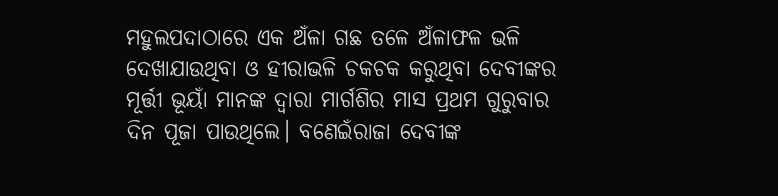ମହୁଲପଦାଠାରେ ଏକ ଅଁଳା ଗଛ ତଳେ ଅଁଳାଫଳ ଭଳି ଦେଖାଯାଉଥିବା ଓ ହୀରାଭଳି ଚକଚକ କରୁଥିବା ଦେବୀଙ୍କର ମୂର୍ତ୍ତୀ ଭୂୟାଁ ମାନଙ୍କ ଦ୍ବାରା ମାର୍ଗଶିର ମାସ ପ୍ରଥମ ଗୁରୁବାର ଦିନ ପୂଜା ପାଉଥିଲେ। ବଣେଇଁରାଜା ଦେବୀଙ୍କ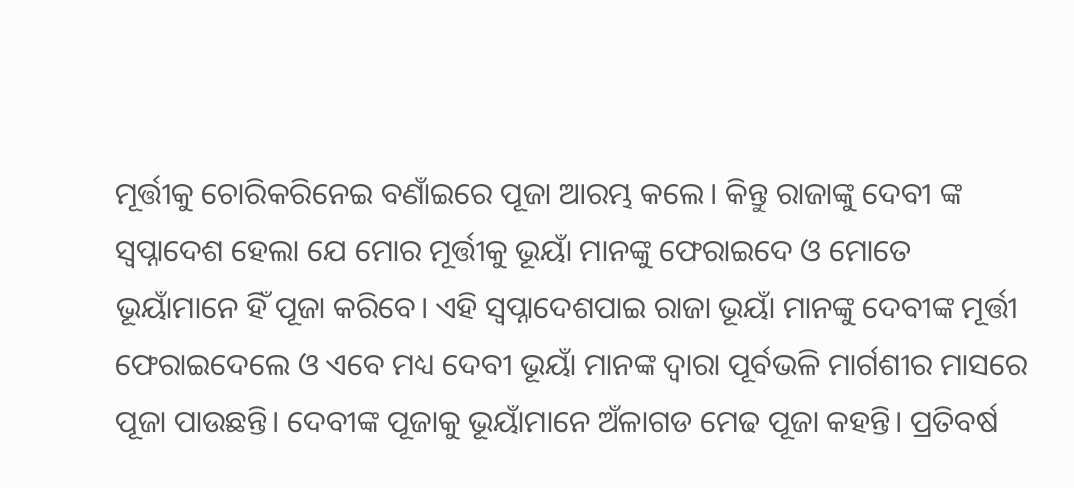ମୂର୍ତ୍ତୀକୁ ଚୋରିକରିନେଇ ବଣାଁଇରେ ପୂଜା ଆରମ୍ଭ କଲେ। କିନ୍ତୁ ରାଜାଙ୍କୁ ଦେବୀ ଙ୍କ ସ୍ବପ୍ନାଦେଶ ହେଲା ଯେ ମୋର ମୂର୍ତ୍ତୀକୁ ଭୂୟାଁ ମାନଙ୍କୁ ଫେରାଇଦେ ଓ ମୋତେ ଭୂୟାଁମାନେ ହିଁ ପୂଜା କରିବେ। ଏହି ସ୍ବପ୍ନାଦେଶପାଇ ରାଜା ଭୂୟାଁ ମାନଙ୍କୁ ଦେବୀଙ୍କ ମୂର୍ତ୍ତୀ ଫେରାଇଦେଲେ ଓ ଏବେ ମଧ୍ୟ ଦେବୀ ଭୂୟାଁ ମାନଙ୍କ ଦ୍ବାରା ପୂର୍ବଭଳି ମାର୍ଗଶୀର ମାସରେ ପୂଜା ପାଉଛନ୍ତି। ଦେବୀଙ୍କ ପୂଜାକୁ ଭୂୟାଁମାନେ ଅଁଳାଗଡ ମେଢ ପୂଜା କହନ୍ତି। ପ୍ରତିବର୍ଷ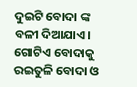ଦୁଇଟି ବୋଦା ଙ୍କ ବଳୀ ଦିଆଯାଏ। ଗୋଟିଏ ବୋଦାକୁ ରଇତୁଳି ବୋଦା ଓ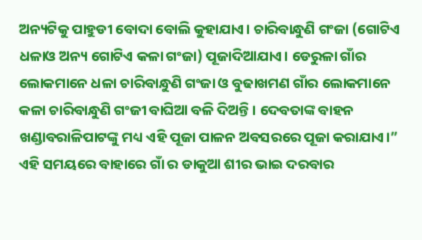ଅନ୍ୟଟିକୁ ପାହୁଡୀ ବୋଦା ବୋଲି କୁହାଯାଏ। ଚାରିବାନ୍ଧୁଣି ଗଂଜା (ଗୋଟିଏ ଧଳାଓ ଅନ୍ୟ ଗୋଟିଏ କଳା ଗଂଜା) ପୂଜାଦିଆଯାଏ। ଡେରୁଳା ଗାଁର ଲୋକମାନେ ଧଳା ଚାରିବାନ୍ଧୁଣି ଗଂଜା ଓ ବୁଢାଖମଣ ଗାଁର ଲୋକମାନେ କଳା ଚାରିବାନ୍ଧୁଣି ଗଂଜୀ ବାଘିଆ ବଳି ଦିଅନ୍ତି। ଦେବତାଙ୍କ ବାହନ ଖଣ୍ଡାବରାଳିପାଟଙ୍କୁ ମଧ୍ୟ ଏହି ପୂଜା ପାଳନ ଅବସରରେ ପୂଜା କରାଯାଏ।”
ଏହି ସମୟରେ ବାହାରେ ଗାଁ ର ଡାକୁଆ ଶୀର ଭାଇ ଦରବାର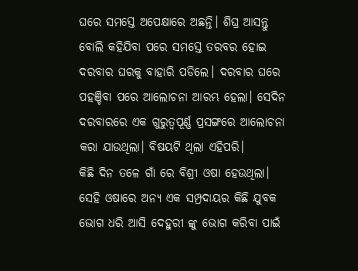ଘରେ ସମସ୍ତେ ଅପେକ୍ଷାରେ ଅଛନ୍ତି। ଶିଘ୍ର ଆସନ୍ତୁ ବୋଲି କହିଯିବା ପରେ ସମସ୍ତେ ତରବର ହୋଇ ଦରବାର ଘରକୁ ବାହାରି ପଡିଲେ। ଦରବାର ଘରେ ପହଞ୍ଚିବା ପରେ ଆଲୋଚନା ଆରମ୍ଭ ହେଲା। ସେଦିନ ଦରବାରରେ ଏକ ଗୁରୁତ୍ବପୂର୍ଣ୍ଣ ପ୍ରସଙ୍ଗରେ ଆଲୋଚନା କରା ଯାଉଥିଲା। ବିଷୟଟି ଥିଲା ଏହିପରି।
କିଛି ଦିନ ତଳେ ଗାଁ ରେ ବିଶ୍ରୀ ଓଷା ହେଉଥିଲା। ସେହି ଓଷାରେ ଅନ୍ୟ ଏକ ସମ୍ପ୍ରଦାୟର କିଛି ଯୁବକ ଭୋଗ ଧରି ଆସି ଦେହୁରୀ ଙ୍କୁ ଭୋଗ କରିବା ପାଇଁ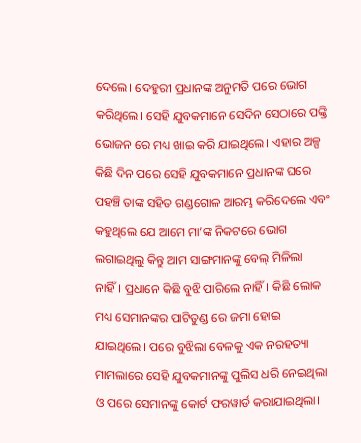ଦେଲେ। ଦେହୁରୀ ପ୍ରଧାନଙ୍କ ଅନୁମତି ପରେ ଭୋଗ କରିଥିଲେ। ସେହି ଯୁବକମାନେ ସେଦିନ ସେଠାରେ ପଙ୍କ୍ତି ଭୋଜନ ରେ ମଧ୍ୟ ଖାଇ କରି ଯାଇଥିଲେ। ଏହାର ଅଳ୍ପ କିଛି ଦିନ ପରେ ସେହି ଯୁବକମାନେ ପ୍ରଧାନଙ୍କ ଘରେ ପହଞ୍ଚି ତାଙ୍କ ସହିତ ଗଣ୍ଡଗୋଳ ଆରମ୍ଭ କରିଦେଲେ ଏବଂ କହୁଥିଲେ ଯେ ଆମେ ମା’ଙ୍କ ନିକଟରେ ଭୋଗ ଲଗାଇଥିଲୁ କିନ୍ତୁ ଆମ ସାଙ୍ଗମାନଙ୍କୁ ବେଲ୍ ମିଳିଲା ନାହିଁ। ପ୍ରଧାନେ କିଛି ବୁଝି ପାରିଲେ ନାହିଁ। କିଛି ଲୋକ ମଧ୍ୟ ସେମାନଙ୍କର ପାଟିତୁଣ୍ଡ ରେ ଜମା ହୋଇ ଯାଇଥିଲେ। ପରେ ବୁଝିଲା ବେଳକୁ ଏକ ନରହତ୍ୟା ମାମଲାରେ ସେହି ଯୁବକମାନଙ୍କୁ ପୁଲିସ ଧରି ନେଇଥିଲା ଓ ପରେ ସେମାନଙ୍କୁ କୋର୍ଟ ଫରୱାର୍ଡ କରାଯାଇଥିଲା।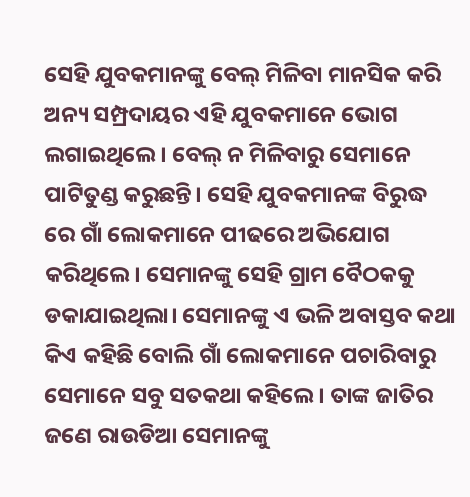ସେହି ଯୁବକମାନଙ୍କୁ ବେଲ୍ ମିଳିବା ମାନସିକ କରି ଅନ୍ୟ ସମ୍ପ୍ରଦାୟର ଏହି ଯୁବକମାନେ ଭୋଗ ଲଗାଇଥିଲେ। ବେଲ୍ ନ ମିଳିବାରୁ ସେମାନେ ପାଟିତୁଣ୍ଡ କରୁଛନ୍ତି। ସେହି ଯୁବକମାନଙ୍କ ବିରୁଦ୍ଧ ରେ ଗାଁ ଲୋକମାନେ ପୀଢରେ ଅଭିଯୋଗ କରିଥିଲେ। ସେମାନଙ୍କୁ ସେହି ଗ୍ରାମ ବୈଠକକୁ ଡକାଯାଇଥିଲା। ସେମାନଙ୍କୁ ଏ ଭଳି ଅବାସ୍ତବ କଥା କିଏ କହିଛି ବୋଲି ଗାଁ ଲୋକମାନେ ପଚାରିବାରୁ ସେମାନେ ସବୁ ସତକଥା କହିଲେ। ତାଙ୍କ ଜାତିର ଜଣେ ରାଉଡିଆ ସେମାନଙ୍କୁ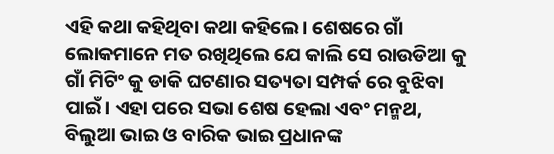ଏହି କଥା କହିଥିବା କଥା କହିଲେ। ଶେଷରେ ଗାଁ ଲୋକମାନେ ମତ ରଖିଥିଲେ ଯେ କାଲି ସେ ରାଉଡିଆ କୁ ଗାଁ ମିଟିଂ କୁ ଡାକି ଘଟଣାର ସତ୍ୟତା ସମ୍ପର୍କ ରେ ବୁଝିବା ପାଇଁ। ଏହା ପରେ ସଭା ଶେଷ ହେଲା ଏବଂ ମନ୍ମଥ, ବିଲୁଆ ଭାଇ ଓ ବାରିକ ଭାଇ ପ୍ରଧାନଙ୍କ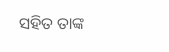ସହିତ ତାଙ୍କ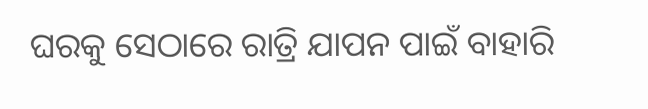ଘରକୁ ସେଠାରେ ରାତ୍ରି ଯାପନ ପାଇଁ ବାହାରି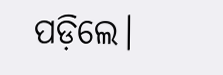ପଡ଼ିଲେ।